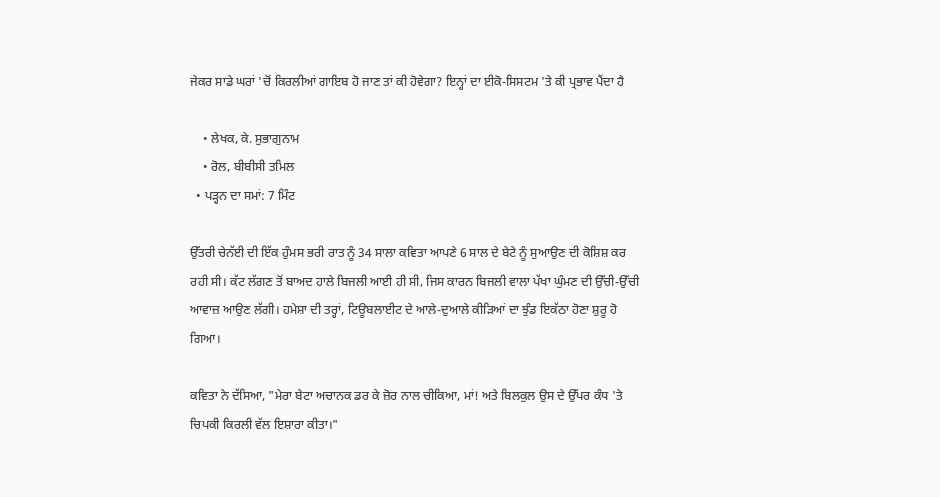ਜੇਕਰ ਸਾਡੇ ਘਰਾਂ 'ਚੋਂ ਕਿਰਲੀਆਂ ਗਾਇਬ ਹੋ ਜਾਣ ਤਾਂ ਕੀ ਹੋਵੇਗਾ? ਇਨ੍ਹਾਂ ਦਾ ਈਕੋ-ਸਿਸਟਮ 'ਤੇ ਕੀ ਪ੍ਰਭਾਵ ਪੈਂਦਾ ਹੈ

    • ਲੇਖਕ, ਕੇ. ਸੁਭਾਗੁਨਾਮ
    • ਰੋਲ, ਬੀਬੀਸੀ ਤਮਿਲ
  • ਪੜ੍ਹਨ ਦਾ ਸਮਾਂ: 7 ਮਿੰਟ

ਉੱਤਰੀ ਚੇਨੱਈ ਦੀ ਇੱਕ ਹੁੰਮਸ ਭਰੀ ਰਾਤ ਨੂੰ 34 ਸਾਲਾ ਕਵਿਤਾ ਆਪਣੇ 6 ਸਾਲ ਦੇ ਬੇਟੇ ਨੂੰ ਸੁਆਉਣ ਦੀ ਕੋਸ਼ਿਸ਼ ਕਰ ਰਹੀ ਸੀ। ਕੱਟ ਲੱਗਣ ਤੋਂ ਬਾਅਦ ਹਾਲੇ ਬਿਜਲੀ ਆਈ ਹੀ ਸੀ, ਜਿਸ ਕਾਰਨ ਬਿਜਲੀ ਵਾਲਾ ਪੱਖਾ ਘੁੰਮਣ ਦੀ ਉੱਚੀ-ਉੱਚੀ ਆਵਾਜ਼ ਆਉਣ ਲੱਗੀ। ਹਮੇਸ਼ਾ ਦੀ ਤਰ੍ਹਾਂ, ਟਿਊਬਲਾਈਟ ਦੇ ਆਲੇ-ਦੁਆਲੇ ਕੀੜਿਆਂ ਦਾ ਝੁੰਡ ਇਕੱਠਾ ਹੋਣਾ ਸ਼ੁਰੂ ਹੋ ਗਿਆ।

ਕਵਿਤਾ ਨੇ ਦੱਸਿਆ, "ਮੇਰਾ ਬੇਟਾ ਅਚਾਨਕ ਡਰ ਕੇ ਜ਼ੋਰ ਨਾਲ ਚੀਕਿਆ, ਮਾਂ! ਅਤੇ ਬਿਲਕੁਲ ਉਸ ਦੇ ਉੱਪਰ ਕੰਧ 'ਤੇ ਚਿਪਕੀ ਕਿਰਲੀ ਵੱਲ ਇਸ਼ਾਰਾ ਕੀਤਾ।"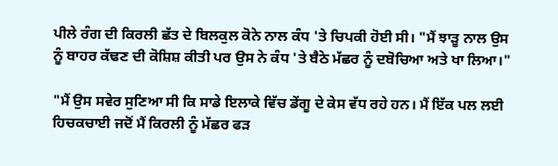ਪੀਲੇ ਰੰਗ ਦੀ ਕਿਰਲੀ ਛੱਤ ਦੇ ਬਿਲਕੁਲ ਕੋਨੇ ਨਾਲ ਕੰਧ 'ਤੇ ਚਿਪਕੀ ਹੋਈ ਸੀ। "ਮੈਂ ਝਾੜੂ ਨਾਲ ਉਸ ਨੂੰ ਬਾਹਰ ਕੱਢਣ ਦੀ ਕੋਸ਼ਿਸ਼ ਕੀਤੀ ਪਰ ਉਸ ਨੇ ਕੰਧ 'ਤੇ ਬੈਠੇ ਮੱਛਰ ਨੂੰ ਦਬੋਚਿਆ ਅਤੇ ਖਾ ਲਿਆ।"

"ਮੈਂ ਉਸ ਸਵੇਰ ਸੁਣਿਆ ਸੀ ਕਿ ਸਾਡੇ ਇਲਾਕੇ ਵਿੱਚ ਡੇਂਗੂ ਦੇ ਕੇਸ ਵੱਧ ਰਹੇ ਹਨ। ਮੈਂ ਇੱਕ ਪਲ ਲਈ ਹਿਚਕਚਾਈ ਜਦੋਂ ਮੈਂ ਕਿਰਲੀ ਨੂੰ ਮੱਛਰ ਫੜ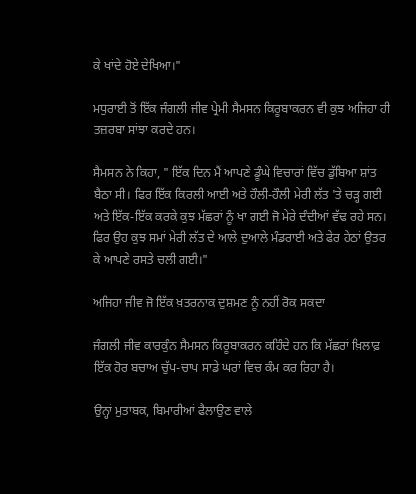ਕੇ ਖਾਂਦੇ ਹੋਏ ਦੇਖਿਆ।"

ਮਧੁਰਾਈ ਤੋਂ ਇੱਕ ਜੰਗਲੀ ਜੀਵ ਪ੍ਰੇਮੀ ਸੈਮਸਨ ਕਿਰੂਬਾਕਰਨ ਵੀ ਕੁਝ ਅਜਿਹਾ ਹੀ ਤਜ਼ਰਬਾ ਸਾਂਝਾ ਕਰਦੇ ਹਨ।

ਸੈਮਸਨ ਨੇ ਕਿਹਾ, " ਇੱਕ ਦਿਨ ਮੈਂ ਆਪਣੇ ਡੂੰਘੇ ਵਿਚਾਰਾਂ ਵਿੱਚ ਡੁੱਬਿਆ ਸ਼ਾਂਤ ਬੈਠਾ ਸੀ। ਫਿਰ ਇੱਕ ਕਿਰਲੀ ਆਈ ਅਤੇ ਹੌਲੀ-ਹੌਲੀ ਮੇਰੀ ਲੱਤ 'ਤੇ ਚੜ੍ਹ ਗਈ ਅਤੇ ਇੱਕ-ਇੱਕ ਕਰਕੇ ਕੁਝ ਮੱਛਰਾਂ ਨੂੰ ਖਾ ਗਈ ਜੋ ਮੇਰੇ ਦੰਦੀਆਂ ਵੱਢ ਰਹੇ ਸਨ। ਫਿਰ ਉਹ ਕੁਝ ਸਮਾਂ ਮੇਰੀ ਲੱਤ ਦੇ ਆਲੇ ਦੁਆਲੇ ਮੰਡਰਾਈ ਅਤੇ ਫੇਰ ਹੇਠਾਂ ਉਤਰ ਕੇ ਆਪਣੇ ਰਸਤੇ ਚਲੀ ਗਈ।"

ਅਜਿਹਾ ਜੀਵ ਜੋ ਇੱਕ ਖ਼ਤਰਨਾਕ ਦੁਸ਼ਮਣ ਨੂੰ ਨਹੀਂ ਰੋਕ ਸਕਦਾ

ਜੰਗਲੀ ਜੀਵ ਕਾਰਕੁੰਨ ਸੈਮਸਨ ਕਿਰੂਬਾਕਰਨ ਕਹਿੰਦੇ ਹਨ ਕਿ ਮੱਛਰਾਂ ਖ਼ਿਲਾਫ਼ ਇੱਕ ਹੋਰ ਬਚਾਅ ਚੁੱਪ-ਚਾਪ ਸਾਡੇ ਘਰਾਂ ਵਿਚ ਕੰਮ ਕਰ ਰਿਹਾ ਹੈ।

ਉਨ੍ਹਾਂ ਮੁਤਾਬਕ, ਬਿਮਾਰੀਆਂ ਫੈਲਾਉਣ ਵਾਲੇ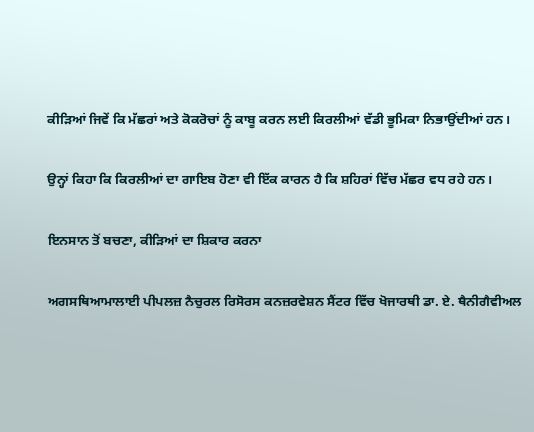ਕੀੜਿਆਂ ਜਿਵੇਂ ਕਿ ਮੱਛਰਾਂ ਅਤੇ ਕੋਕਰੋਚਾਂ ਨੂੰ ਕਾਬੂ ਕਰਨ ਲਈ ਕਿਰਲੀਆਂ ਵੱਡੀ ਭੂਮਿਕਾ ਨਿਭਾਉਂਦੀਆਂ ਹਨ।

ਉਨ੍ਹਾਂ ਕਿਹਾ ਕਿ ਕਿਰਲੀਆਂ ਦਾ ਗਾਇਬ ਹੋਣਾ ਵੀ ਇੱਕ ਕਾਰਨ ਹੈ ਕਿ ਸ਼ਹਿਰਾਂ ਵਿੱਚ ਮੱਛਰ ਵਧ ਰਹੇ ਹਨ।

ਇਨਸਾਨ ਤੋਂ ਬਚਣਾ, ਕੀੜਿਆਂ ਦਾ ਸ਼ਿਕਾਰ ਕਰਨਾ

ਅਗਸਥਿਆਮਾਲਾਈ ਪੀਪਲਜ਼ ਨੈਚੁਰਲ ਰਿਸੋਰਸ ਕਨਜ਼ਰਵੇਸ਼ਨ ਸੈਂਟਰ ਵਿੱਚ ਖੋਜਾਰਥੀ ਡਾ. ਏ. ਥੈਨੀਗੈਵੀਅਲ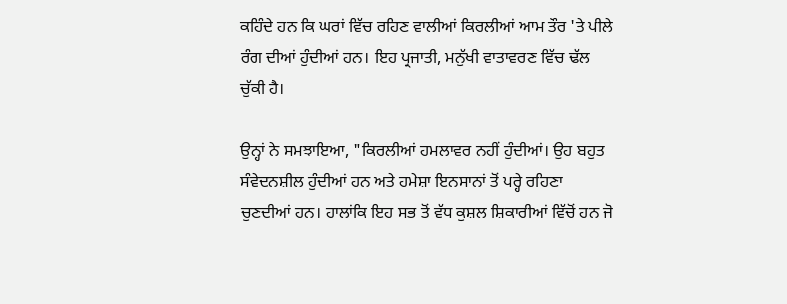ਕਹਿੰਦੇ ਹਨ ਕਿ ਘਰਾਂ ਵਿੱਚ ਰਹਿਣ ਵਾਲੀਆਂ ਕਿਰਲੀਆਂ ਆਮ ਤੌਰ 'ਤੇ ਪੀਲੇ ਰੰਗ ਦੀਆਂ ਹੁੰਦੀਆਂ ਹਨ। ਇਹ ਪ੍ਰਜਾਤੀ, ਮਨੁੱਖੀ ਵਾਤਾਵਰਣ ਵਿੱਚ ਢੱਲ ਚੁੱਕੀ ਹੈ।

ਉਨ੍ਹਾਂ ਨੇ ਸਮਝਾਇਆ, "ਕਿਰਲੀਆਂ ਹਮਲਾਵਰ ਨਹੀਂ ਹੁੰਦੀਆਂ। ਉਹ ਬਹੁਤ ਸੰਵੇਦਨਸ਼ੀਲ ਹੁੰਦੀਆਂ ਹਨ ਅਤੇ ਹਮੇਸ਼ਾ ਇਨਸਾਨਾਂ ਤੋਂ ਪਰ੍ਹੇ ਰਹਿਣਾ ਚੁਣਦੀਆਂ ਹਨ। ਹਾਲਾਂਕਿ ਇਹ ਸਭ ਤੋਂ ਵੱਧ ਕੁਸ਼ਲ ਸ਼ਿਕਾਰੀਆਂ ਵਿੱਚੋਂ ਹਨ ਜੋ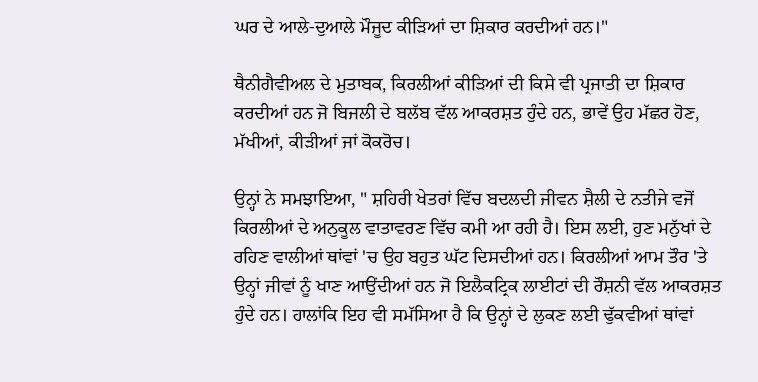ਘਰ ਦੇ ਆਲੇ-ਦੁਆਲੇ ਮੌਜੂਦ ਕੀੜਿਆਂ ਦਾ ਸ਼ਿਕਾਰ ਕਰਦੀਆਂ ਹਨ।"

ਥੈਨੀਗੈਵੀਅਲ ਦੇ ਮੁਤਾਬਕ, ਕਿਰਲੀਆਂ ਕੀੜਿਆਂ ਦੀ ਕਿਸੇ ਵੀ ਪ੍ਰਜਾਤੀ ਦਾ ਸ਼ਿਕਾਰ ਕਰਦੀਆਂ ਹਨ ਜੋ ਬਿਜਲੀ ਦੇ ਬਲੱਬ ਵੱਲ ਆਕਰਸ਼ਤ ਹੁੰਦੇ ਹਨ, ਭਾਵੇਂ ਉਹ ਮੱਛਰ ਹੋਣ, ਮੱਖੀਆਂ, ਕੀੜੀਆਂ ਜਾਂ ਕੋਕਰੋਚ।

ਉਨ੍ਹਾਂ ਨੇ ਸਮਝਾਇਆ, " ਸ਼ਹਿਰੀ ਖੇਤਰਾਂ ਵਿੱਚ ਬਦਲਦੀ ਜੀਵਨ ਸ਼ੈਲੀ ਦੇ ਨਤੀਜੇ ਵਜੋਂ ਕਿਰਲੀਆਂ ਦੇ ਅਨੁਕੂਲ ਵਾਤਾਵਰਣ ਵਿੱਚ ਕਮੀ ਆ ਰਹੀ ਹੈ। ਇਸ ਲਈ, ਹੁਣ ਮਨੁੱਖਾਂ ਦੇ ਰਹਿਣ ਵਾਲੀਆਂ ਥਾਂਵਾਂ 'ਚ ਉਹ ਬਹੁਤ ਘੱਟ ਦਿਸਦੀਆਂ ਹਨ। ਕਿਰਲੀਆਂ ਆਮ ਤੌਰ 'ਤੇ ਉਨ੍ਹਾਂ ਜੀਵਾਂ ਨੂੰ ਖਾਣ ਆਉਂਦੀਆਂ ਹਨ ਜੋ ਇਲੈਕਟ੍ਰਿਕ ਲਾਈਟਾਂ ਦੀ ਰੌਸ਼ਨੀ ਵੱਲ ਆਕਰਸ਼ਤ ਹੁੰਦੇ ਹਨ। ਹਾਲਾਂਕਿ ਇਹ ਵੀ ਸਮੱਸਿਆ ਹੈ ਕਿ ਉਨ੍ਹਾਂ ਦੇ ਲੁਕਣ ਲਈ ਢੁੱਕਵੀਆਂ ਥਾਂਵਾਂ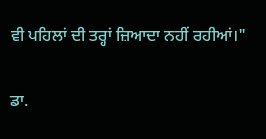ਵੀ ਪਹਿਲਾਂ ਦੀ ਤਰ੍ਹਾਂ ਜ਼ਿਆਦਾ ਨਹੀਂ ਰਹੀਆਂ।"

ਡਾ.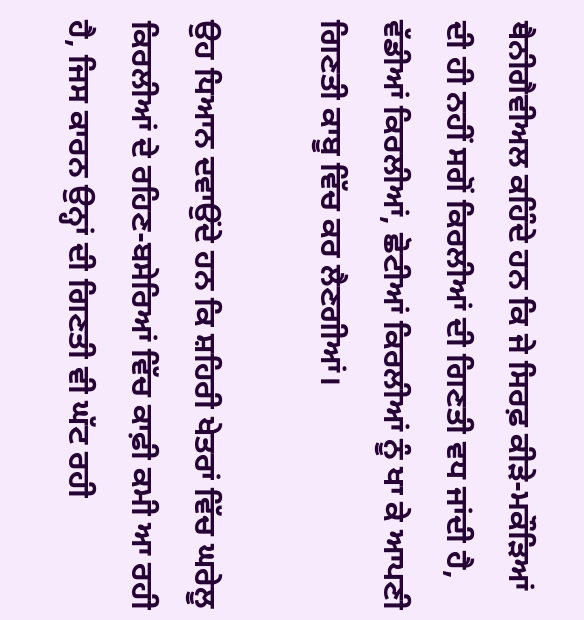ਥੈਨੀਗੈਵੀਅਲ ਕਹਿੰਦੇ ਹਨ ਕਿ ਜੇ ਸਿਰਫ਼ ਕੀੜੇ-ਮਕੌੜਿਆਂ ਦੀ ਹੀ ਨਹੀਂ ਸਗੋਂ ਕਿਰਲੀਆਂ ਦੀ ਗਿਣਤੀ ਵਧ ਜਾਂਦੀ ਹੈ, ਵੱਡੀਆਂ ਕਿਰਲੀਆਂ, ਛੋਟੀਆਂ ਕਿਰਲੀਆਂ ਨੂੰ ਖਾ ਕੇ ਆਪਣੀ ਗਿਣਤੀ ਕਾਬੂ ਵਿੱਚ ਕਰ ਲੈਣਗੀਆਂ।

ਉਹ ਧਿਆਨ ਦਵਾਉਂਦੇ ਹਨ ਕਿ ਸ਼ਹਿਰੀ ਖੇਤਰਾਂ ਵਿੱਚ ਘਰੇਲੂ ਕਿਰਲੀਆਂ ਦੇ ਰਹਿਣ-ਬਸੇਰਿਆਂ ਵਿੱਚ ਕਾਫ਼ੀ ਕਮੀ ਆ ਰਹੀ ਹੈ, ਜਿਸ ਕਾਰਨ ਉਨ੍ਹਾਂ ਦੀ ਗਿਣਤੀ ਵੀ ਘੱਟ ਰਹੀ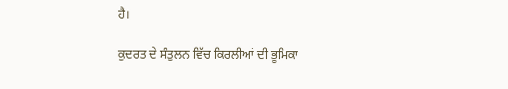ਹੈ।

ਕੁਦਰਤ ਦੇ ਸੰਤੁਲਨ ਵਿੱਚ ਕਿਰਲੀਆਂ ਦੀ ਭੂਮਿਕਾ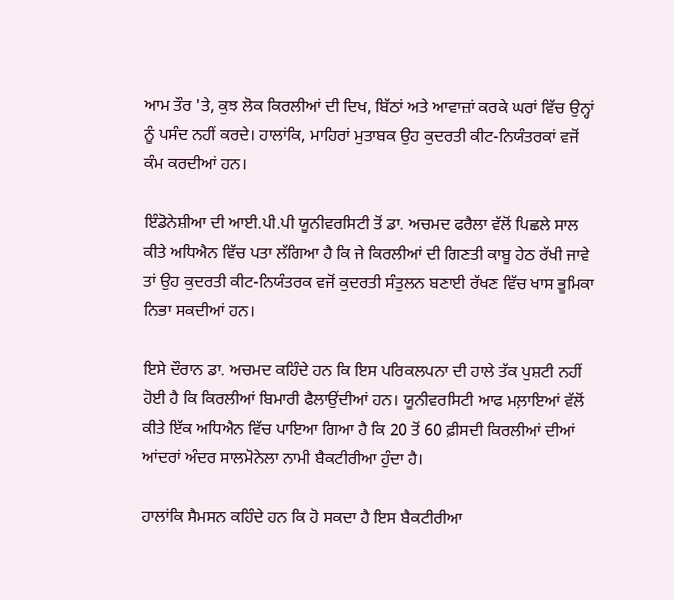ਆਮ ਤੌਰ 'ਤੇ, ਕੁਝ ਲੋਕ ਕਿਰਲੀਆਂ ਦੀ ਦਿਖ, ਬਿੱਠਾਂ ਅਤੇ ਆਵਾਜ਼ਾਂ ਕਰਕੇ ਘਰਾਂ ਵਿੱਚ ਉਨ੍ਹਾਂ ਨੂੰ ਪਸੰਦ ਨਹੀਂ ਕਰਦੇ। ਹਾਲਾਂਕਿ, ਮਾਹਿਰਾਂ ਮੁਤਾਬਕ ਉਹ ਕੁਦਰਤੀ ਕੀਟ-ਨਿਯੰਤਰਕਾਂ ਵਜੋਂ ਕੰਮ ਕਰਦੀਆਂ ਹਨ।

ਇੰਡੋਨੇਸ਼ੀਆ ਦੀ ਆਈ.ਪੀ.ਪੀ ਯੂਨੀਵਰਸਿਟੀ ਤੋਂ ਡਾ. ਅਚਮਦ ਫਰੈਲਾ ਵੱਲੋਂ ਪਿਛਲੇ ਸਾਲ ਕੀਤੇ ਅਧਿਐਨ ਵਿੱਚ ਪਤਾ ਲੱਗਿਆ ਹੈ ਕਿ ਜੇ ਕਿਰਲੀਆਂ ਦੀ ਗਿਣਤੀ ਕਾਬੂ ਹੇਠ ਰੱਖੀ ਜਾਵੇ ਤਾਂ ਉਹ ਕੁਦਰਤੀ ਕੀਟ-ਨਿਯੰਤਰਕ ਵਜੋਂ ਕੁਦਰਤੀ ਸੰਤੁਲਨ ਬਣਾਈ ਰੱਖਣ ਵਿੱਚ ਖਾਸ ਭੂਮਿਕਾ ਨਿਭਾ ਸਕਦੀਆਂ ਹਨ।

ਇਸੇ ਦੌਰਾਨ ਡਾ. ਅਚਮਦ ਕਹਿੰਦੇ ਹਨ ਕਿ ਇਸ ਪਰਿਕਲਪਨਾ ਦੀ ਹਾਲੇ ਤੱਕ ਪੁਸ਼ਟੀ ਨਹੀਂ ਹੋਈ ਹੈ ਕਿ ਕਿਰਲੀਆਂ ਬਿਮਾਰੀ ਫੈਲਾਉਂਦੀਆਂ ਹਨ। ਯੂਨੀਵਰਸਿਟੀ ਆਫ ਮਲ਼ਾਇਆਂ ਵੱਲੋਂ ਕੀਤੇ ਇੱਕ ਅਧਿਐਨ ਵਿੱਚ ਪਾਇਆ ਗਿਆ ਹੈ ਕਿ 20 ਤੋਂ 60 ਫ਼ੀਸਦੀ ਕਿਰਲੀਆਂ ਦੀਆਂ ਆਂਦਰਾਂ ਅੰਦਰ ਸਾਲਮੋਨੇਲਾ ਨਾਮੀ ਬੈਕਟੀਰੀਆ ਹੁੰਦਾ ਹੈ।

ਹਾਲਾਂਕਿ ਸੈਮਸਨ ਕਹਿੰਦੇ ਹਨ ਕਿ ਹੋ ਸਕਦਾ ਹੈ ਇਸ ਬੈਕਟੀਰੀਆ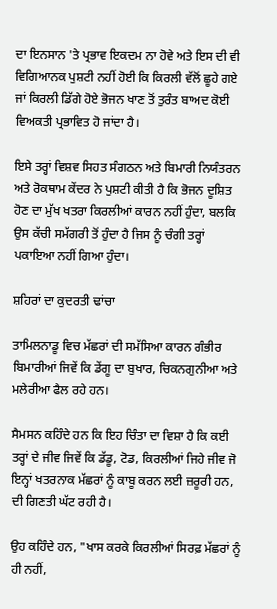ਦਾ ਇਨਸਾਨ 'ਤੇ ਪ੍ਰਭਾਵ ਇਕਦਮ ਨਾ ਹੋਵੇ ਅਤੇ ਇਸ ਦੀ ਵੀ ਵਿਗਿਆਨਕ ਪੁਸ਼ਟੀ ਨਹੀਂ ਹੋਈ ਕਿ ਕਿਰਲੀ ਵੱਲੋਂ ਛੂਹੇ ਗਏ ਜਾਂ ਕਿਰਲੀ ਡਿੱਗੇ ਹੋਏ ਭੋਜਨ ਖਾਣ ਤੋਂ ਤੁਰੰਤ ਬਾਅਦ ਕੋਈ ਵਿਅਕਤੀ ਪ੍ਰਭਾਵਿਤ ਹੋ ਜਾਂਦਾ ਹੈ।

ਇਸੇ ਤਰ੍ਹਾਂ ਵਿਸ਼ਵ ਸਿਹਤ ਸੰਗਠਨ ਅਤੇ ਬਿਮਾਰੀ ਨਿਯੰਤਰਨ ਅਤੇ ਰੋਕਥਾਮ ਕੇਂਦਰ ਨੇ ਪੁਸ਼ਟੀ ਕੀਤੀ ਹੈ ਕਿ ਭੋਜਨ ਦੂਸ਼ਿਤ ਹੋਣ ਦਾ ਮੁੱਖ ਖਤਰਾ ਕਿਰਲੀਆਂ ਕਾਰਨ ਨਹੀਂ ਹੁੰਦਾ, ਬਲਕਿ ਉਸ ਕੱਚੀ ਸਮੱਗਰੀ ਤੋਂ ਹੁੰਦਾ ਹੈ ਜਿਸ ਨੂੰ ਚੰਗੀ ਤਰ੍ਹਾਂ ਪਕਾਇਆ ਨਹੀਂ ਗਿਆ ਹੁੰਦਾ।

ਸ਼ਹਿਰਾਂ ਦਾ ਕੁਦਰਤੀ ਢਾਂਚਾ

ਤਾਮਿਲਨਾਡੂ ਵਿਚ ਮੱਛਰਾਂ ਦੀ ਸਮੱਸਿਆ ਕਾਰਨ ਗੰਭੀਰ ਬਿਮਾਰੀਆਂ ਜਿਵੇਂ ਕਿ ਡੇਂਗੂ ਦਾ ਬੁਖਾਰ, ਚਿਕਨਗੁਨੀਆ ਅਤੇ ਮਲੇਰੀਆ ਫੈਲ ਰਹੇ ਹਨ।

ਸੈਮਸਨ ਕਹਿੰਦੇ ਹਨ ਕਿ ਇਹ ਚਿੰਤਾ ਦਾ ਵਿਸ਼ਾ ਹੈ ਕਿ ਕਈ ਤਰ੍ਹਾਂ ਦੇ ਜੀਵ ਜਿਵੇਂ ਕਿ ਡੱਡੂ, ਟੋਡ, ਕਿਰਲੀਆਂ ਜਿਹੇ ਜੀਵ ਜੋ ਇਨ੍ਹਾਂ ਖਤਰਨਾਕ ਮੱਛਰਾਂ ਨੂੰ ਕਾਬੂ ਕਰਨ ਲਈ ਜ਼ਰੂਰੀ ਹਨ, ਦੀ ਗਿਣਤੀ ਘੱਟ ਰਹੀ ਹੈ।

ਉਹ ਕਹਿੰਦੇ ਹਨ, "ਖਾਸ ਕਰਕੇ ਕਿਰਲੀਆਂ ਸਿਰਫ਼ ਮੱਛਰਾਂ ਨੂੰ ਹੀ ਨਹੀਂ,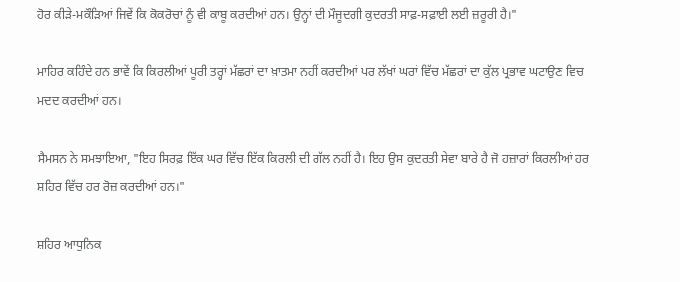ਹੋਰ ਕੀੜੇ-ਮਕੌੜਿਆਂ ਜਿਵੇਂ ਕਿ ਕੋਕਰੋਚਾਂ ਨੂੰ ਵੀ ਕਾਬੂ ਕਰਦੀਆਂ ਹਨ। ਉਨ੍ਹਾਂ ਦੀ ਮੌਜੂਦਗੀ ਕੁਦਰਤੀ ਸਾਫ਼-ਸਫ਼ਾਈ ਲਈ ਜ਼ਰੂਰੀ ਹੈ।"

ਮਾਹਿਰ ਕਹਿੰਦੇ ਹਨ ਭਾਵੇਂ ਕਿ ਕਿਰਲੀਆਂ ਪੂਰੀ ਤਰ੍ਹਾਂ ਮੱਛਰਾਂ ਦਾ ਖ਼ਾਤਮਾ ਨਹੀਂ ਕਰਦੀਆਂ ਪਰ ਲੱਖਾਂ ਘਰਾਂ ਵਿੱਚ ਮੱਛਰਾਂ ਦਾ ਕੁੱਲ ਪ੍ਰਭਾਵ ਘਟਾਉਣ ਵਿਚ ਮਦਦ ਕਰਦੀਆਂ ਹਨ।

ਸੈਮਸਨ ਨੇ ਸਮਝਾਇਆ, "ਇਹ ਸਿਰਫ਼ ਇੱਕ ਘਰ ਵਿੱਚ ਇੱਕ ਕਿਰਲੀ ਦੀ ਗੱਲ ਨਹੀਂ ਹੈ। ਇਹ ਉਸ ਕੁਦਰਤੀ ਸੇਵਾ ਬਾਰੇ ਹੈ ਜੋ ਹਜ਼ਾਰਾਂ ਕਿਰਲੀਆਂ ਹਰ ਸ਼ਹਿਰ ਵਿੱਚ ਹਰ ਰੋਜ਼ ਕਰਦੀਆਂ ਹਨ।"

ਸ਼ਹਿਰ ਆਧੁਨਿਕ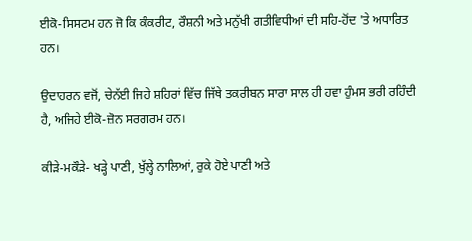ਈਕੋ-ਸਿਸਟਮ ਹਨ ਜੋ ਕਿ ਕੰਕਰੀਟ, ਰੌਸ਼ਨੀ ਅਤੇ ਮਨੁੱਖੀ ਗਤੀਵਿਧੀਆਂ ਦੀ ਸਹਿ-ਹੋਂਦ 'ਤੇ ਅਧਾਰਿਤ ਹਨ।

ਉਦਾਹਰਨ ਵਜੋਂ, ਚੇਨੱਈ ਜਿਹੇ ਸ਼ਹਿਰਾਂ ਵਿੱਚ ਜਿੱਥੇ ਤਕਰੀਬਨ ਸਾਰਾ ਸਾਲ ਹੀ ਹਵਾ ਹੁੰਮਸ ਭਰੀ ਰਹਿੰਦੀ ਹੈ, ਅਜਿਹੇ ਈਕੋ-ਜ਼ੋਨ ਸਰਗਰਮ ਹਨ।

ਕੀੜੇ-ਮਕੌੜੇ- ਖੜ੍ਹੇ ਪਾਣੀ, ਖੁੱਲ੍ਹੇ ਨਾਲਿਆਂ, ਰੁਕੇ ਹੋਏ ਪਾਣੀ ਅਤੇ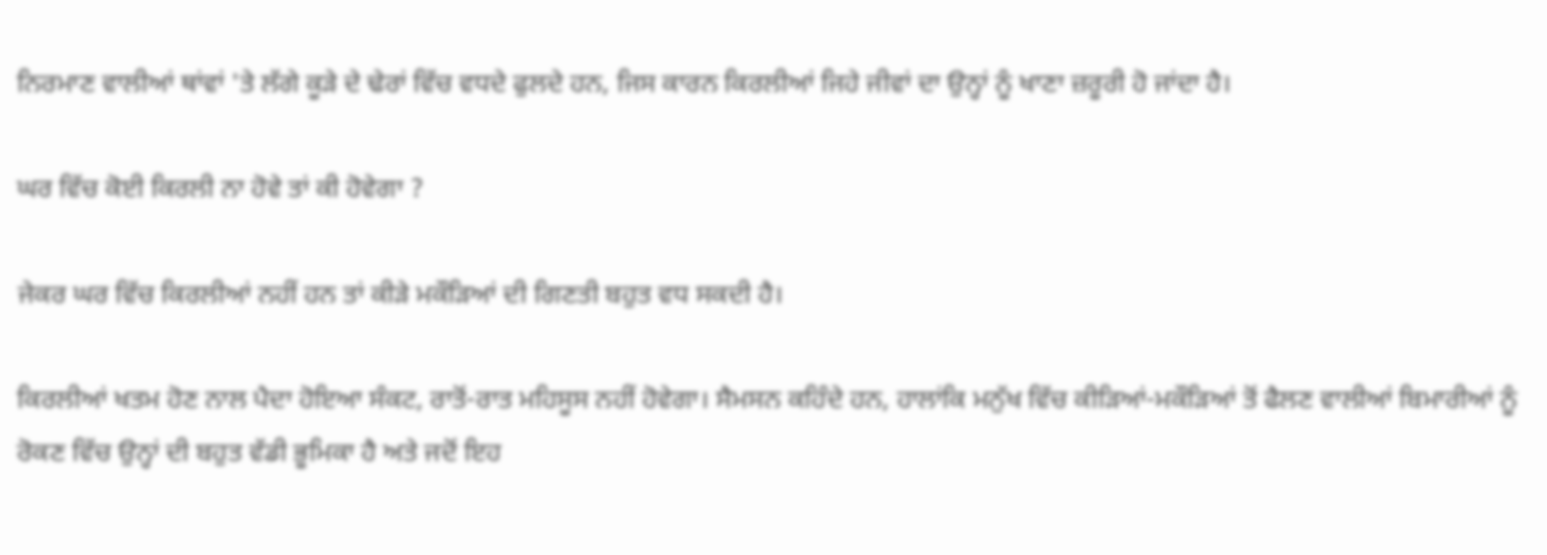ਨਿਰਮਾਣ ਵਾਲੀਆਂ ਥਾਂਵਾਂ 'ਤੇ ਲੱਗੇ ਕੂੜੇ ਦੇ ਢੇਰਾਂ ਵਿੱਚ ਵਧਦੇ ਫੁਲਦੇ ਹਨ, ਜਿਸ ਕਾਰਨ ਕਿਰਲੀਆਂ ਜਿਹੇ ਜੀਵਾਂ ਦਾ ਉਨ੍ਹਾਂ ਨੂੰ ਖਾਣਾ ਜ਼ਰੂਰੀ ਹੋ ਜਾਂਦਾ ਹੈ।

ਘਰ ਵਿੱਚ ਕੋਈ ਕਿਰਲੀ ਨਾ ਹੋਵੇ ਤਾਂ ਕੀ ਹੋਵੇਗਾ ?

ਜੇਕਰ ਘਰ ਵਿੱਚ ਕਿਰਲੀਆਂ ਨਹੀਂ ਹਨ ਤਾਂ ਕੀੜੇ ਮਕੌੜਿਆਂ ਦੀ ਗਿਣਤੀ ਬਹੁਤ ਵਧ ਸਕਦੀ ਹੈ।

ਕਿਰਲੀਆਂ ਖਤਮ ਹੋਣ ਨਾਲ ਪੈਦਾ ਹੋਇਆ ਸੰਕਟ, ਰਾਤੋਂ-ਰਾਤ ਮਹਿਸੂਸ ਨਹੀਂ ਹੋਵੇਗਾ। ਸੈਮਸਨ ਕਹਿੰਦੇ ਹਨ, ਹਾਲਾਂਕਿ ਮਨੁੱਖ ਵਿੱਚ ਕੀੜਿਆਂ-ਮਕੌੜਿਆਂ ਤੋਂ ਫੈਲਣ ਵਾਲੀਆਂ ਬਿਮਾਰੀਆਂ ਨੂੰ ਰੋਕਣ ਵਿੱਚ ਉਨ੍ਹਾਂ ਦੀ ਬਹੁਤ ਵੱਡੀ ਭੂਮਿਕਾ ਹੈ ਅਤੇ ਜਦੋਂ ਇਹ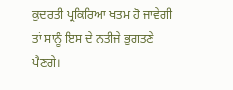ਕੁਦਰਤੀ ਪ੍ਰਕਿਰਿਆ ਖਤਮ ਹੋ ਜਾਵੇਗੀ ਤਾਂ ਸਾਨੂੰ ਇਸ ਦੇ ਨਤੀਜੇ ਭੁਗਤਣੇ ਪੈਣਗੇ।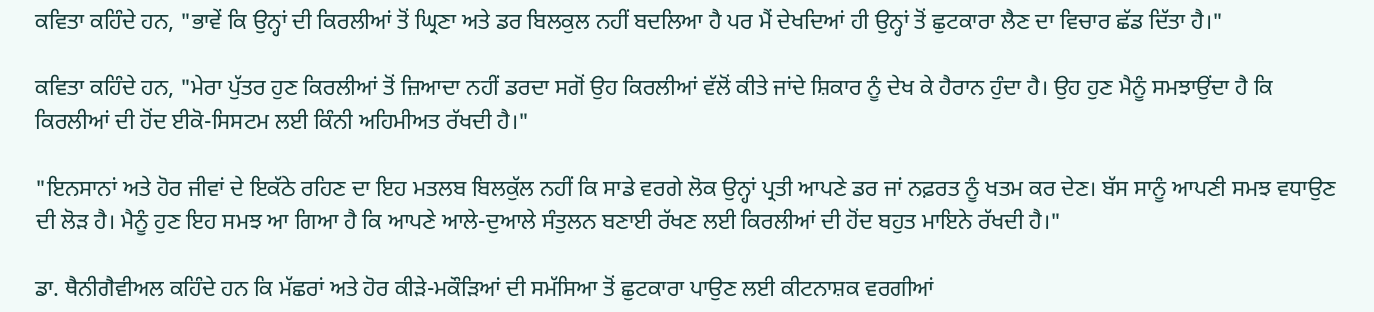ਕਵਿਤਾ ਕਹਿੰਦੇ ਹਨ, "ਭਾਵੇਂ ਕਿ ਉਨ੍ਹਾਂ ਦੀ ਕਿਰਲੀਆਂ ਤੋਂ ਘ੍ਰਿਣਾ ਅਤੇ ਡਰ ਬਿਲਕੁਲ ਨਹੀਂ ਬਦਲਿਆ ਹੈ ਪਰ ਮੈਂ ਦੇਖਦਿਆਂ ਹੀ ਉਨ੍ਹਾਂ ਤੋਂ ਛੁਟਕਾਰਾ ਲੈਣ ਦਾ ਵਿਚਾਰ ਛੱਡ ਦਿੱਤਾ ਹੈ।"

ਕਵਿਤਾ ਕਹਿੰਦੇ ਹਨ, "ਮੇਰਾ ਪੁੱਤਰ ਹੁਣ ਕਿਰਲੀਆਂ ਤੋਂ ਜ਼ਿਆਦਾ ਨਹੀਂ ਡਰਦਾ ਸਗੋਂ ਉਹ ਕਿਰਲੀਆਂ ਵੱਲੋਂ ਕੀਤੇ ਜਾਂਦੇ ਸ਼ਿਕਾਰ ਨੂੰ ਦੇਖ ਕੇ ਹੈਰਾਨ ਹੁੰਦਾ ਹੈ। ਉਹ ਹੁਣ ਮੈਨੂੰ ਸਮਝਾਉਂਦਾ ਹੈ ਕਿ ਕਿਰਲੀਆਂ ਦੀ ਹੋਂਦ ਈਕੋ-ਸਿਸਟਮ ਲਈ ਕਿੰਨੀ ਅਹਿਮੀਅਤ ਰੱਖਦੀ ਹੈ।"

"ਇਨਸਾਨਾਂ ਅਤੇ ਹੋਰ ਜੀਵਾਂ ਦੇ ਇਕੱਠੇ ਰਹਿਣ ਦਾ ਇਹ ਮਤਲਬ ਬਿਲਕੁੱਲ ਨਹੀਂ ਕਿ ਸਾਡੇ ਵਰਗੇ ਲੋਕ ਉਨ੍ਹਾਂ ਪ੍ਰਤੀ ਆਪਣੇ ਡਰ ਜਾਂ ਨਫ਼ਰਤ ਨੂੰ ਖਤਮ ਕਰ ਦੇਣ। ਬੱਸ ਸਾਨੂੰ ਆਪਣੀ ਸਮਝ ਵਧਾਉਣ ਦੀ ਲੋੜ ਹੈ। ਮੈਨੂੰ ਹੁਣ ਇਹ ਸਮਝ ਆ ਗਿਆ ਹੈ ਕਿ ਆਪਣੇ ਆਲੇ-ਦੁਆਲੇ ਸੰਤੁਲਨ ਬਣਾਈ ਰੱਖਣ ਲਈ ਕਿਰਲੀਆਂ ਦੀ ਹੋਂਦ ਬਹੁਤ ਮਾਇਨੇ ਰੱਖਦੀ ਹੈ।"

ਡਾ. ਥੈਨੀਗੈਵੀਅਲ ਕਹਿੰਦੇ ਹਨ ਕਿ ਮੱਛਰਾਂ ਅਤੇ ਹੋਰ ਕੀੜੇ-ਮਕੌੜਿਆਂ ਦੀ ਸਮੱਸਿਆ ਤੋਂ ਛੁਟਕਾਰਾ ਪਾਉਣ ਲਈ ਕੀਟਨਾਸ਼ਕ ਵਰਗੀਆਂ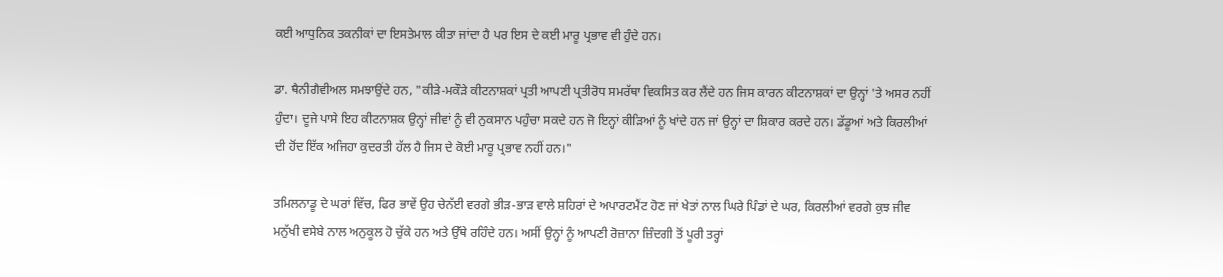ਕਈ ਆਧੁਨਿਕ ਤਕਨੀਕਾਂ ਦਾ ਇਸਤੇਮਾਲ ਕੀਤਾ ਜਾਂਦਾ ਹੈ ਪਰ ਇਸ ਦੇ ਕਈ ਮਾਰੂ ਪ੍ਰਭਾਵ ਵੀ ਹੁੰਦੇ ਹਨ।

ਡਾ. ਥੈਨੀਗੈਵੀਅਲ ਸਮਝਾਉਂਦੇ ਹਨ, "ਕੀੜੇ-ਮਕੌੜੇ ਕੀਟਨਾਸ਼ਕਾਂ ਪ੍ਰਤੀ ਆਪਣੀ ਪ੍ਰਤੀਰੋਧ ਸਮਰੱਥਾ ਵਿਕਸਿਤ ਕਰ ਲੈਂਦੇ ਹਨ ਜਿਸ ਕਾਰਨ ਕੀਟਨਾਸ਼ਕਾਂ ਦਾ ਉਨ੍ਹਾਂ 'ਤੇ ਅਸਰ ਨਹੀਂ ਹੁੰਦਾ। ਦੂਜੇ ਪਾਸੇ ਇਹ ਕੀਟਨਾਸ਼ਕ ਉਨ੍ਹਾਂ ਜੀਵਾਂ ਨੂੰ ਵੀ ਨੁਕਸਾਨ ਪਹੁੰਚਾ ਸਕਦੇ ਹਨ ਜੋ ਇਨ੍ਹਾਂ ਕੀੜਿਆਂ ਨੂੰ ਖਾਂਦੇ ਹਨ ਜਾਂ ਉਨ੍ਹਾਂ ਦਾ ਸ਼ਿਕਾਰ ਕਰਦੇ ਹਨ। ਡੱਡੂਆਂ ਅਤੇ ਕਿਰਲੀਆਂ ਦੀ ਹੋਂਦ ਇੱਕ ਅਜਿਹਾ ਕੁਦਰਤੀ ਹੱਲ ਹੈ ਜਿਸ ਦੇ ਕੋਈ ਮਾਰੂ ਪ੍ਰਭਾਵ ਨਹੀਂ ਹਨ।"

ਤਮਿਲਨਾਡੂ ਦੇ ਘਰਾਂ ਵਿੱਚ, ਫਿਰ ਭਾਵੇਂ ਉਹ ਚੇਨੱਈ ਵਰਗੇ ਭੀੜ-ਭਾੜ ਵਾਲੇ ਸ਼ਹਿਰਾਂ ਦੇ ਅਪਾਰਟਮੈਂਟ ਹੋਣ ਜਾਂ ਖੇਤਾਂ ਨਾਲ ਘਿਰੇ ਪਿੰਡਾਂ ਦੇ ਘਰ, ਕਿਰਲੀਆਂ ਵਰਗੇ ਕੁਝ ਜੀਵ ਮਨੁੱਖੀ ਵਸੇਬੇ ਨਾਲ ਅਨੁਕੂਲ ਹੋ ਚੁੱਕੇ ਹਨ ਅਤੇ ਉੱਥੇ ਰਹਿੰਦੇ ਹਨ। ਅਸੀਂ ਉਨ੍ਹਾਂ ਨੂੰ ਆਪਣੀ ਰੋਜ਼ਾਨਾ ਜ਼ਿੰਦਗੀ ਤੋਂ ਪੂਰੀ ਤਰ੍ਹਾਂ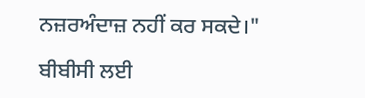ਨਜ਼ਰਅੰਦਾਜ਼ ਨਹੀਂ ਕਰ ਸਕਦੇ।"

ਬੀਬੀਸੀ ਲਈ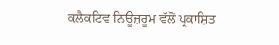ਕਲੈਕਟਿਵ ਨਿਊਜ਼ਰੂਮ ਵੱਲੋਂ ਪ੍ਰਕਾਸ਼ਿਤ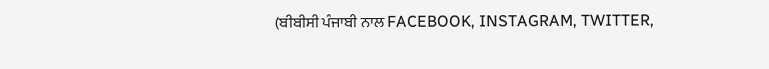(ਬੀਬੀਸੀ ਪੰਜਾਬੀ ਨਾਲ FACEBOOK, INSTAGRAM, TWITTER,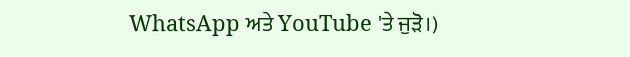WhatsApp ਅਤੇ YouTube 'ਤੇ ਜੁੜੋ।)